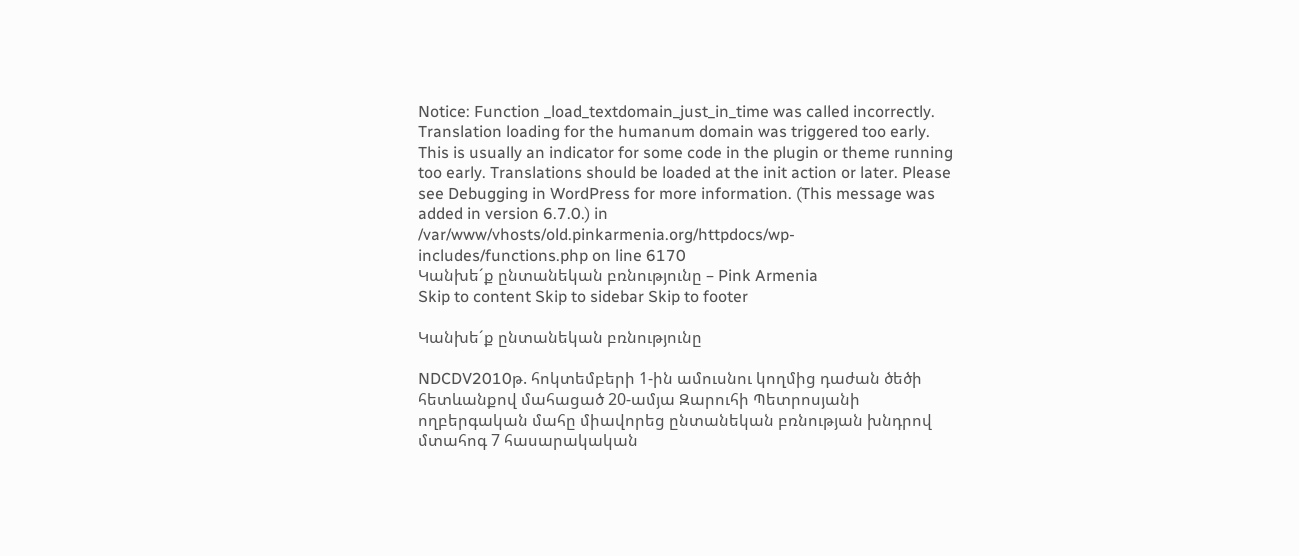Notice: Function _load_textdomain_just_in_time was called incorrectly. Translation loading for the humanum domain was triggered too early. This is usually an indicator for some code in the plugin or theme running too early. Translations should be loaded at the init action or later. Please see Debugging in WordPress for more information. (This message was added in version 6.7.0.) in /var/www/vhosts/old.pinkarmenia.org/httpdocs/wp-includes/functions.php on line 6170
Կանխե´ք ընտանեկան բռնությունը – Pink Armenia
Skip to content Skip to sidebar Skip to footer

Կանխե´ք ընտանեկան բռնությունը

NDCDV2010թ. հոկտեմբերի 1-ին ամուսնու կողմից դաժան ծեծի հետևանքով մահացած 20-ամյա Զարուհի Պետրոսյանի ողբերգական մահը միավորեց ընտանեկան բռնության խնդրով մտահոգ 7 հասարակական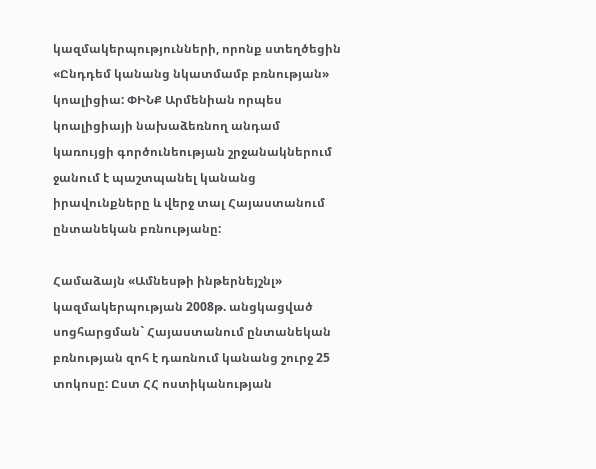կազմակերպությունների, որոնք ստեղծեցին «Ընդդեմ կանանց նկատմամբ բռնության» կոալիցիա: ՓԻՆՔ Արմենիան որպես կոալիցիայի նախաձեռնող անդամ կառույցի գործունեության շրջանակներում ջանում է պաշտպանել կանանց իրավունքները և վերջ տալ Հայաստանում ընտանեկան բռնությանը:

Համաձայն «Ամնեսթի ինթերնեյշնլ» կազմակերպության 2008թ. անցկացված սոցհարցման` Հայաստանում ընտանեկան բռնության զոհ է դառնում կանանց շուրջ 25 տոկոսը: Ըստ ՀՀ ոստիկանության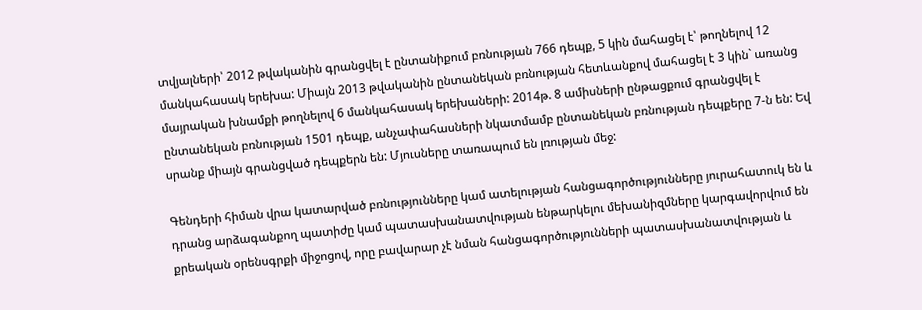տվյալների՝ 2012 թվականին գրանցվել է ընտանիքում բռնության 766 դեպք, 5 կին մահացել է՝ թողնելով 12 մանկահասակ երեխա: Միայն 2013 թվականին ընտանեկան բռնության հետևանքով մահացել է 3 կին` առանց մայրական խնամքի թողնելով 6 մանկահասակ երեխաների: 2014թ. 8 ամիսների ընթացքում գրանցվել է ընտանեկան բռնության 1501 դեպք, անչափահասների նկատմամբ ընտանեկան բռնության դեպքերը 7-ն են: Եվ սրանք միայն գրանցված դեպքերն են: Մյուսները տառապում են լռության մեջ:

Գենդերի հիման վրա կատարված բռնությունները կամ ատելության հանցագործությունները յուրահատուկ են և դրանց արձագանքող պատիժը կամ պատասխանատվության ենթարկելու մեխանիզմները կարգավորվում են քրեական օրենսգրքի միջոցով, որը բավարար չէ նման հանցագործությունների պատասխանատվության և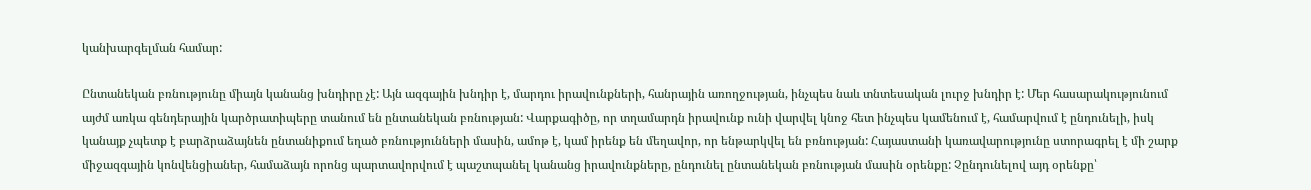կանխարգելման համար:

Ընտանեկան բռնությունը միայն կանանց խնդիրը չէ: Այն ազգային խնդիր է, մարդու իրավունքների, հանրային առողջության, ինչպես նաև տնտեսական լուրջ խնդիր է: Մեր հասարակությունում այժմ առկա գենդերային կարծրատիպերը տանում են ընտանեկան բռնության: Վարքագիծը, որ տղամարդն իրավունք ունի վարվել կնոջ հետ ինչպես կամենում է, համարվում է ընդունելի, իսկ կանայք չպետք է բարձրաձայնեն ընտանիքում եղած բռնությունների մասին, ամոթ է, կամ իրենք են մեղավոր, որ ենթարկվել են բռնության: Հայաստանի կառավարությունը ստորագրել է մի շարք միջազգային կոնվենցիաներ, համաձայն որոնց պարտավորվում է պաշտպանել կանանց իրավունքները, ընդունել ընտանեկան բռնության մասին օրենքը: Չընդունելով այդ օրենքը՝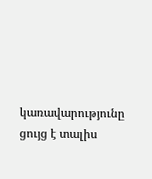կառավարությունը ցույց է տալիս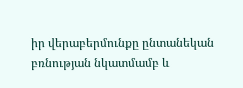իր վերաբերմունքը ընտանեկան բռնության նկատմամբ և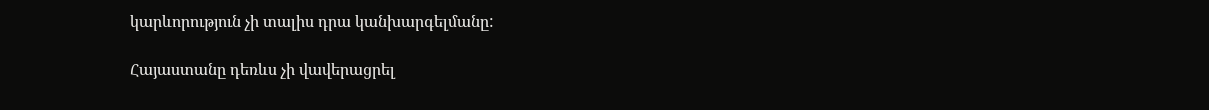կարևորություն չի տալիս դրա կանխարգելմանը:

Հայաստանը դեռևս չի վավերացրել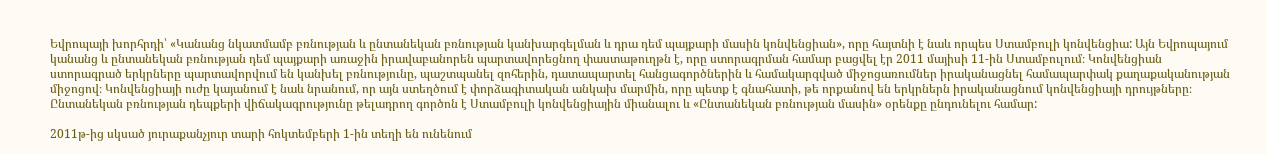Եվրոպայի խորհրդի՝ «Կանանց նկատմամբ բռնության և ընտանեկան բռնության կանխարգելման և դրա դեմ պայքարի մասին կոնվենցիան», որը հայտնի է նաև որպես Ստամբուլի կոնվենցիա: Այն Եվրոպայում կանանց և ընտանեկան բռնության դեմ պայքարի առաջին իրավաբանորեն պարտավորեցնող փաստաթուղթն է, որը ստորագրման համար բացվել էր 2011 մայիսի 11-ին Ստամբուլում։ Կոնվենցիան ստորագրած երկրները պարտավորվում են կանխել բռնությունը, պաշտպանել զոհերին, դատապարտել հանցագործներին և համակարգված միջոցառումներ իրականացնել համապարփակ քաղաքականության միջոցով։ Կոնվենցիայի ուժը կայանում է նաև նրանում, որ այն ստեղծում է փորձագիտական անկախ մարմին, որը պետք է գնահատի, թե որքանով են երկրներն իրականացնում կոնվենցիայի դրույթները։ Ընտանեկան բռնության դեպքերի վիճակագրությունը թելադրող գործոն է Ստամբուլի կոնվենցիային միանալու և «Ընտանեկան բռնության մասին» օրենքը ընդունելու համար:

2011թ-ից սկսած յուրաքանչյուր տարի հոկտեմբերի 1-ին տեղի են ունենում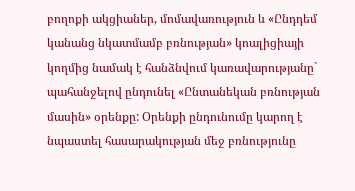բողոքի ակցիաներ, մոմավառություն և «Ընդդեմ կանանց նկատմամբ բռնության» կոալիցիայի կողմից նամակ է հանձնվում կառավարությանը` պահանջելով ընդունել «Ընտանեկան բռնության մասին» օրենքը: Օրենքի ընդունումը կարող է նպաստել հասարակության մեջ բռնությունը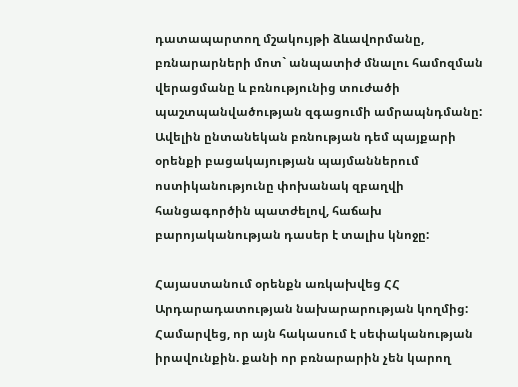դատապարտող մշակույթի ձևավորմանը, բռնարարների մոտ` անպատիժ մնալու համոզման վերացմանը և բռնությունից տուժածի պաշտպանվածության զգացումի ամրապնդմանը: Ավելին ընտանեկան բռնության դեմ պայքարի օրենքի բացակայության պայմաններում ոստիկանությունը փոխանակ զբաղվի հանցագործին պատժելով, հաճախ բարոյականության դասեր է տալիս կնոջը:

Հայաստանում օրենքն առկախվեց ՀՀ Արդարադատության նախարարության կողմից: Համարվեց, որ այն հակասում է սեփականության իրավունքին. քանի որ բռնարարին չեն կարող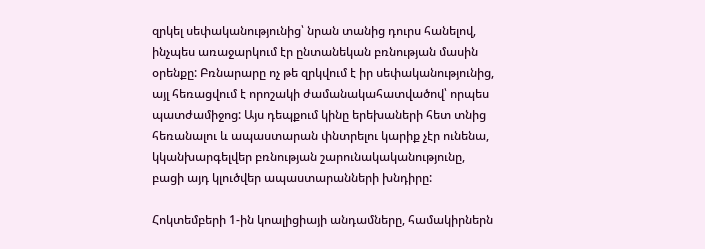զրկել սեփականությունից՝ նրան տանից դուրս հանելով, ինչպես առաջարկում էր ընտանեկան բռնության մասին օրենքը: Բռնարարը ոչ թե զրկվում է իր սեփականությունից, այլ հեռացվում է որոշակի ժամանակահատվածով՝ որպես պատժամիջոց: Այս դեպքում կինը երեխաների հետ տնից հեռանալու և ապաստարան փնտրելու կարիք չէր ունենա, կկանխարգելվեր բռնության շարունակականությունը, բացի այդ կլուծվեր ապաստարանների խնդիրը:

Հոկտեմբերի 1-ին կոալիցիայի անդամները, համակիրներն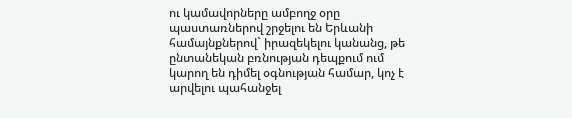ու կամավորները ամբողջ օրը պաստառներով շրջելու են Երևանի համայնքներով` իրազեկելու կանանց, թե ընտանեկան բռնության դեպքում ում կարող են դիմել օգնության համար, կոչ է արվելու պահանջել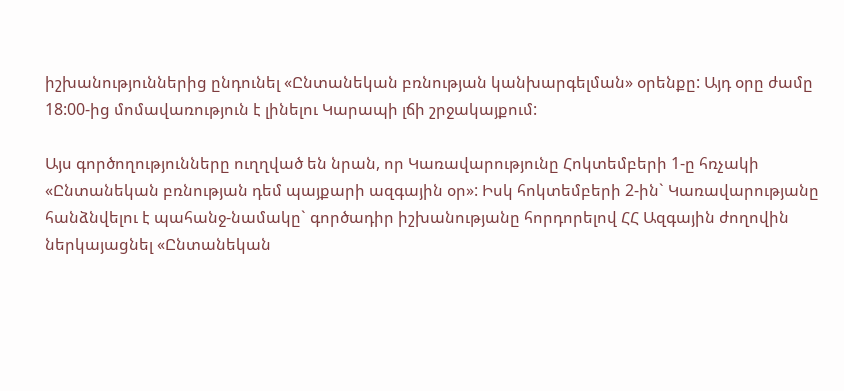իշխանություններից ընդունել «Ընտանեկան բռնության կանխարգելման» օրենքը: Այդ օրը ժամը 18:00-ից մոմավառություն է լինելու Կարապի լճի շրջակայքում:

Այս գործողությունները ուղղված են նրան, որ Կառավարությունը Հոկտեմբերի 1-ը հռչակի «Ընտանեկան բռնության դեմ պայքարի ազգային օր»: Իսկ հոկտեմբերի 2-ին` Կառավարությանը հանձնվելու է պահանջ-նամակը` գործադիր իշխանությանը հորդորելով ՀՀ Ազգային ժողովին ներկայացնել «Ընտանեկան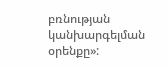բռնության կանխարգելման օրենքը»: